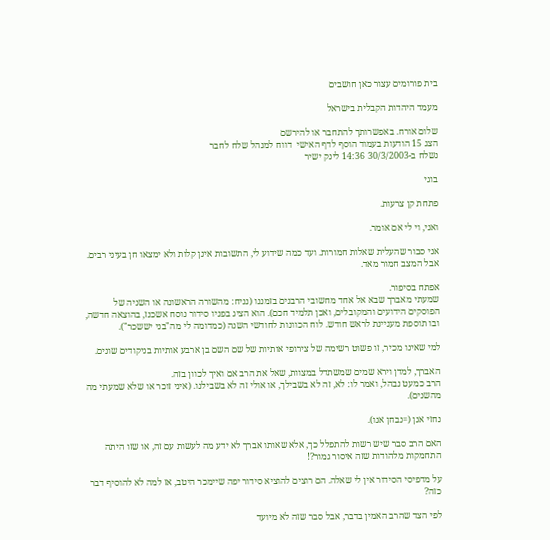בית פורומים עצור כאן חושבים

מעמד היהדות הקבלית בישראל

שלום אורח. באפשרותך להתחבר או להירשם
הצג 15 הודעות בעמוד הוסף לדף האישי  דווח למנהל שלח לחבר
נשלח ב-30/3/2003 14:36 לינק ישיר

בוגי

פתחת קן צרעות.

ואני, וי לי אם אומר.

אני סבור שהעלית שאלות חמורות. ועד כמה שידוע לי, התשובות אינן קלות ולא ימצאו חן בעיני רבים. אבל המצב חמור מאד.

אפתח בסיפור.
שמעתי מאברך שבא אל אחד מחשובי הרבנים בזמננו (נניח: מהשורה הראשונה או השניה של הפוסקים הידועים והמקובלים, ואכן תלמיד חכם). הוא הציג בפניו סידור נוסח אשכנז, בהוצאה חדשה, ובו תוספת מעניינת לראש חודש. לוח הכוונות לחודשי השנה (כמדומה לי מה"בני יששכר").

למי שאינו מכיר, זו פשוט רשימה של צירופי אותיות של שם השם בן ארבע אותיות בניקודים שונים.

האברך, למדן וירא שמים שמשתדל במצוות, שאל את הרב אם ואיך לכוון בזה.
הרב כמעט נבהל, ואמר לו: לא, זה לא בשבילך, או אולי זה לא בשבילנו. (איני זוכר או שלא שמעתי מה מהשנים).

נחזי אנן (=נבחן אנו).

האם הרב סבר שיש רשות להתפלל כך, אלא שאותו אברך לא ידע מה לעשות עם זה, או שזו היתה התחמקות מלהודות שזה איסור גמור?!

על מדפיסי הסידור אין לי שאלה. הם רוצים להוציא סידור יפה שיימכר היטב, אז למה לא להוסיף דבר כזה?

לפי הצד שהרב האמין בדבר, אבל סבר שזה לא מיועד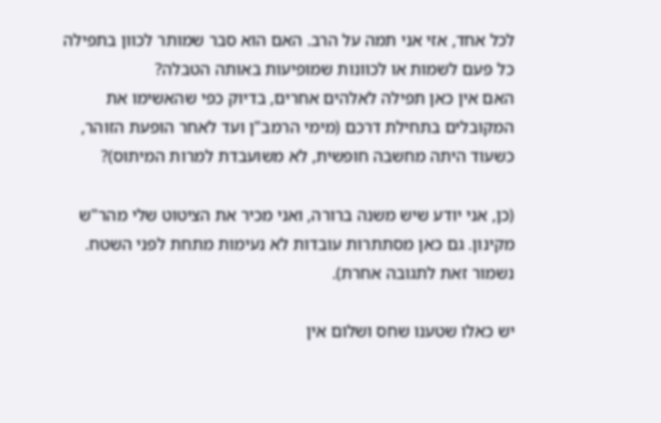לכל אחד, אזי אני תמה על הרב. האם הוא סבר שמותר לכוון בתפילה כל פעם לשמות או לכוונות שמופיעות באותה הטבלה?
האם אין כאן תפילה לאלהים אחרים, בדיוק כפי שהאשימו את המקובלים בתחילת דרכם (מימי הרמב"ן ועד לאחר הופעת הזוהר, כשעוד היתה מחשבה חופשית, לא משועבדת למרות המיתוס)?

(כן, אני יודע שיש משנה ברורה, ואני מכיר את הציטוט שלי מהר"ש מקינון. גם כאן מסתתרות עובדות לא נעימות מתחת לפני השטח. נשמור זאת לתגובה אחרת).

יש כאלו שטענו שחס ושלום אין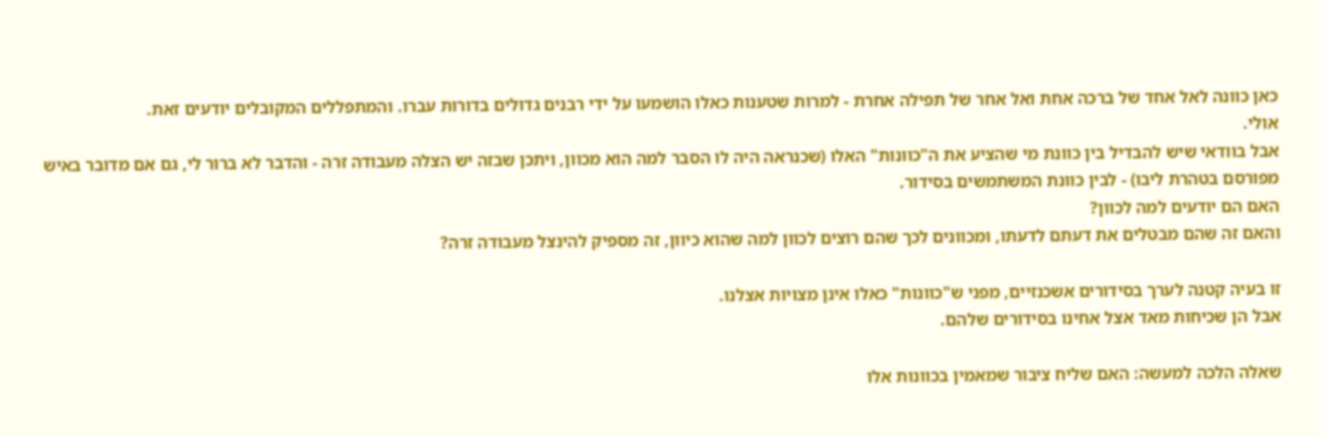כאן כוונה לאל אחד של ברכה אחת ואל אחר של תפילה אחרת - למרות שטענות כאלו הושמעו על ידי רבנים גדולים בדורות עברו. והמתפללים המקובלים יודעים זאת.
אולי.
אבל בוודאי שיש להבדיל בין כוונת מי שהציע את ה"כוונות" האלו (שכנראה היה לו הסבר למה הוא מכוון, ויתכן שבזה יש הצלה מעבודה זרה - והדבר לא ברור לי, גם אם מדובר באיש מפורסם בטהרת ליבו) - לבין כוונת המשתמשים בסידור.
האם הם יודעים למה לכוון?
והאם זה שהם מבטלים את דעתם לדעתו, ומכוונים לכך שהם רוצים לכוון למה שהוא כיוון, זה מספיק להינצל מעבודה זרה?

זו בעיה קטנה לערך בסידורים אשכנזיים, מפני ש"כוונות" כאלו אינן מצויות אצלנו.
אבל הן שכיחות מאד אצל אחינו בסידורים שלהם.

שאלה הלכה למעשה: האם שליח ציבור שמאמין בכוונות אלו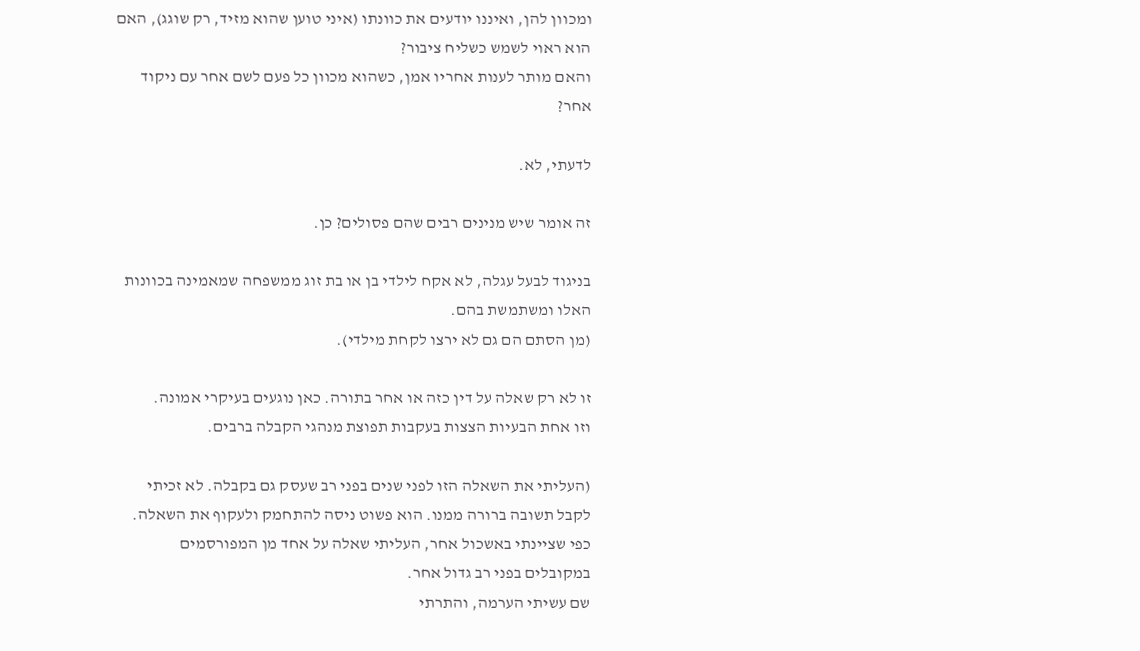ומכוון להן, ואיננו יודעים את כוונתו (איני טוען שהוא מזיד, רק שוגג), האם הוא ראוי לשמש כשליח ציבור?
והאם מותר לענות אחריו אמן, כשהוא מכוון כל פעם לשם אחר עם ניקוד אחר?

לדעתי, לא.

זה אומר שיש מנינים רבים שהם פסולים? כן.

בניגוד לבעל עגלה, לא אקח לילדי בן או בת זוג ממשפחה שמאמינה בכוונות האלו ומשתמשת בהם.
(מן הסתם הם גם לא ירצו לקחת מילדי).

זו לא רק שאלה על דין כזה או אחר בתורה. כאן נוגעים בעיקרי אמונה.
וזו אחת הבעיות הצצות בעקבות תפוצת מנהגי הקבלה ברבים.

(העליתי את השאלה הזו לפני שנים בפני רב שעסק גם בקבלה. לא זכיתי לקבל תשובה ברורה ממנו. הוא פשוט ניסה להתחמק ולעקוף את השאלה.
כפי שציינתי באשכול אחר, העליתי שאלה על אחד מן המפורסמים במקובלים בפני רב גדול אחר.
שם עשיתי הערמה, והתרתי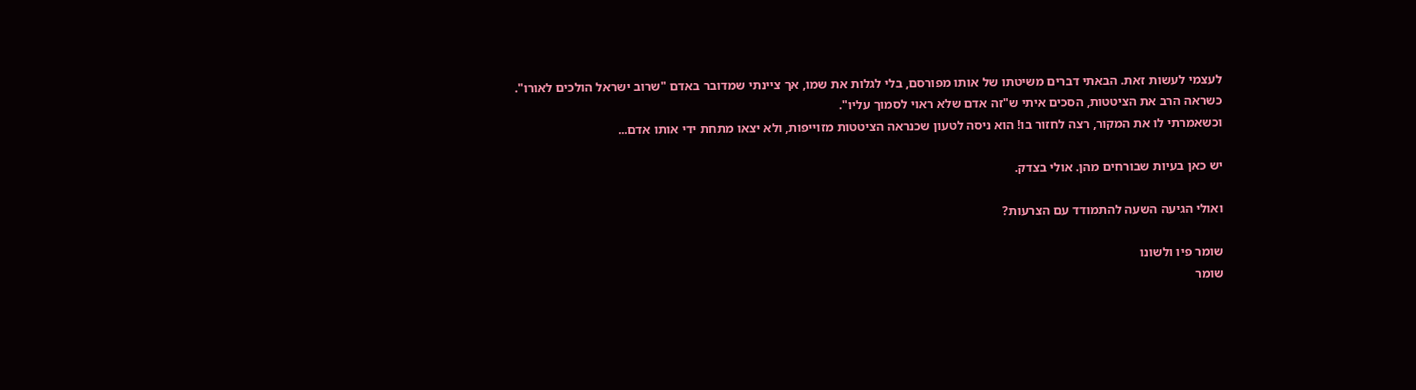לעצמי לעשות זאת. הבאתי דברים משיטתו של אותו מפורסם, בלי לגלות את שמו, אך ציינתי שמדובר באדם "שרוב ישראל הולכים לאורו".
כשראה הרב את הציטטות, הסכים איתי ש"זה אדם שלא ראוי לסמוך עליו".
וכשאמרתי לו את המקור, רצה לחזור בו! הוא ניסה לטעון שכנראה הציטטות מזוייפות, ולא יצאו מתחת ידי אותו אדם...

יש כאן בעיות שבורחים מהן. אולי בצדק.

ואולי הגיעה השעה להתמודד עם הצרעות?

שומר פיו ולשונו
שומר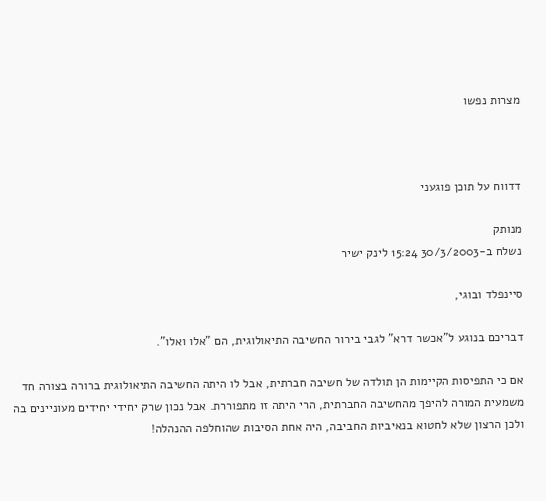מצרות נפשו



דדווח על תוכן פוגעני

מנותק
נשלח ב-30/3/2003 15:24 לינק ישיר

סיינפלד ובוגי,

דבריכם בנוגע ל"אכשר דרא" לגבי בירור החשיבה התיאולוגית, הם "אלו ואלו".

אם כי התפיסות הקיימות הן תולדה של חשיבה חברתית, אבל לו היתה החשיבה התיאולוגית ברורה בצורה חד משמעית המורה להיפך מהחשיבה החברתית, הרי היתה זו מתפוררת. אבל נכון שרק יחידי יחידים מעוניינים בה ולכן הרצון שלא לחטוא בנאיביות החביבה, היה אחת הסיבות שהוחלפה ההנהלה!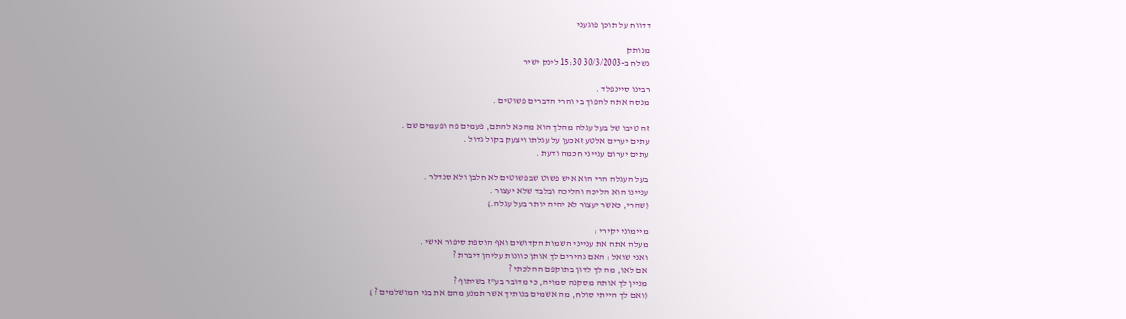דדווח על תוכן פוגעני

מנותק
נשלח ב-30/3/2003 15:30 לינק ישיר

רבינו סיינפלד .
מנסה אתה להפוך בי והרי הדברים פשוטים .

זה טיבו של בעל עגלה מהלך הוא מהכא להתם, פעמים פה ופעמים שם .
עתים יערים אלטע זאכען על עגלתו ויצעק בקול גדול .
עתים יערום ענייני חכמה ודעת .

בעל העגלה הרי הוא איש פשוט שבפשוטים לא חלבן ולא סנדלר .
עניינו הוא הליכה והליכה ובלבד שלא יעצור .
(שהרי, כאשר יעצור לא יהיה יותר בעל עגלה.)

מיימוני יקירי :
מעלה אתה את ענייני השמות הקדושים ואף הוספת סיפור אישי .
ואני שואל : האם נהירים לך אותן כוונות עליהן דיברת ?
אם לאו, מה לך לדון בתוקפם ההלכתי ?
מניין לך אותה מסקנה סמויה, כי מדובר בע"ז בשיתוף ?
(ואם לך הייתי סולח, מה אשמים בנותיך אשר תמנע מהם את בני המושלמים ? )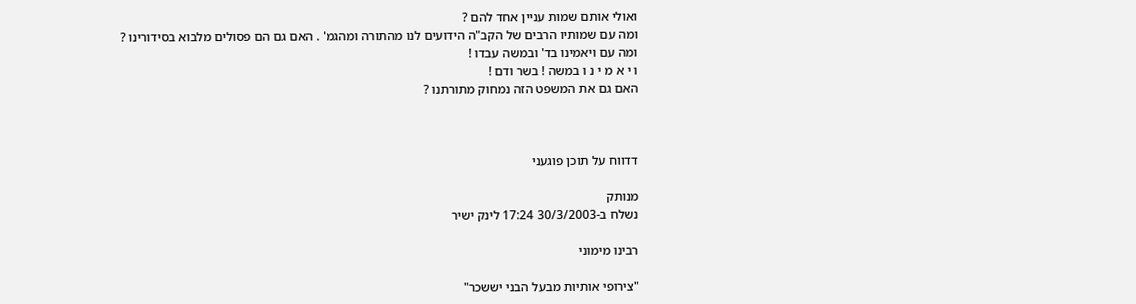ואולי אותם שמות עניין אחד להם ?
ומה עם שמותיו הרבים של הקב"ה הידועים לנו מהתורה ומהגמ' . האם גם הם פסולים מלבוא בסידורינו ?
ומה עם ויאמינו בד' ובמשה עבדו !
ו י א מ י נ ו במשה ! בשר ודם !
האם גם את המשפט הזה נמחוק מתורתנו ?



דדווח על תוכן פוגעני

מנותק
נשלח ב-30/3/2003 17:24 לינק ישיר

רבינו מימוני

"צירופי אותיות מבעל הבני יששכר"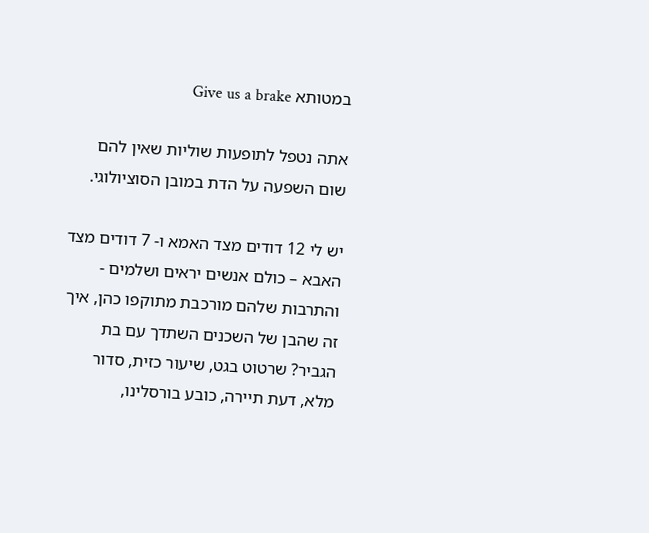במטותא Give us a brake

אתה נטפל לתופעות שוליות שאין להם שום השפעה על הדת במובן הסוציולוגי.

יש לי 12 דודים מצד האמא ו- 7 דודים מצד האבא – כולם אנשים יראים ושלמים - והתרבות שלהם מורכבת מתוקפו כהן, איך זה שהבן של השכנים השתדך עם בת הגביר? שרטוט בגט, שיעור כזית, סדור מלא, דעת תיירה, כובע בורסלינו,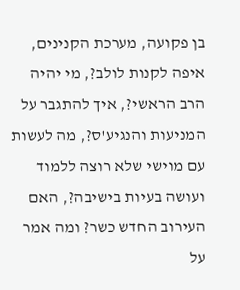בן פקועה, מערכת הקנינים, איפה לקנות לולב?, מי יהיה הרב הראשי?, איך להתגבר על המניעות והנגיע'ס?, מה לעשות עם מוישי שלא רוצה ללמוד ועושה בעיות בישיבה?, האם העירוב החדש כשר? ומה אמר על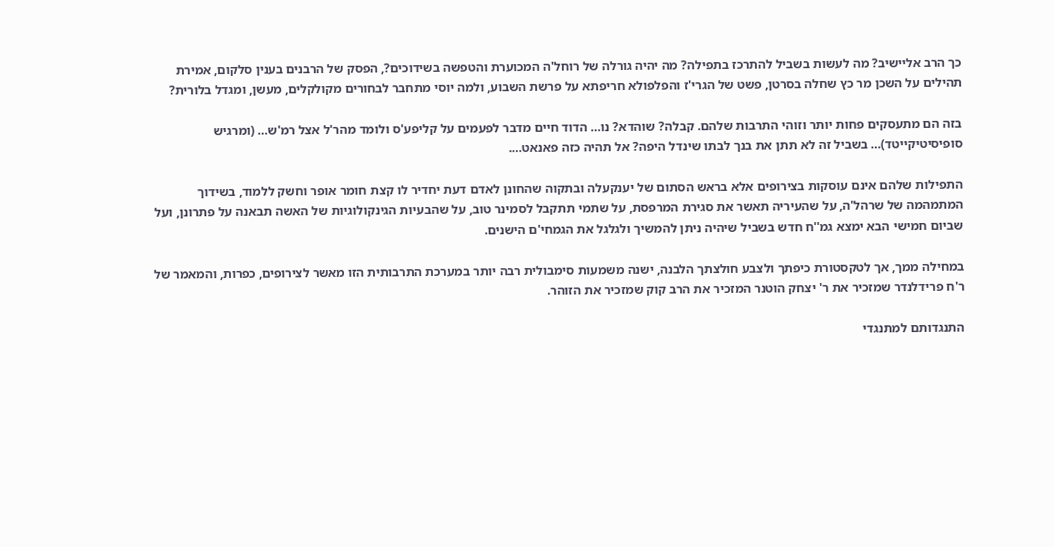כך הרב אליישיב? מה לעשות בשביל להתרכז בתפילה? מה יהיה גורלה של רוחל'ה המכוערת והטפשה בשידוכים?, הפסק של הרבנים בענין סלקום, אמירת תהילים על השכן מר כץ שחלה בסרטן, פשט של הגרי'ז והפלפולא חריפתא על פרשת השבוע, ולמה יוסי מתחבר לבחורים מקולקלים, מעשן, ומגדל בלורית?

בזה הם מתעסקים פחות יותר וזוהי התרבות שלהם. קבלה? שוהדא? נו… הדוד חיים מדבר לפעמים על קליפע'ס ולומד מהר'ל אצל רמ'ש… (ומרגיש סופיסיטיקייטד)… בשביל זה לא תתן את בנך לבתו שינדל היפה? אל תהיה כזה פאנאט….

התפילות שלהם אינם עוסקות בצירופים אלא בראש הסתום של יענקעלה ובתקוה שהחונן לאדם דעת יחדיר לו קצת חומר אופר וחשק ללמוד, בשידוך המתמהמה של שרהל'ה, על שהעיריה תאשר את סגירת המרפסת, על שתמי תתקבל לסמינר טוב, על שהבעיות הגינקולוגיות של האשה תבאנה על פתרונן, ועל שביום חמישי הבא ימצא גמ''ח חדש בשביל שיהיה ניתן להמשיך ולגלגל את הגמחי'ם הישנים.

במחילה ממך, אך לטקסטורת כיפתך ולצבע חולצתך הלבנה, ישנה משמעות סימבולית רבה יותר במערכת התרבותית הזו מאשר לצירופים, כפרות, והמאמר של ר'ח פרידלנדר שמזכיר את ר' יצחק הוטנר המזכיר את הרב קוק שמזכיר את הזוהר.

התנגדותם למתנגדי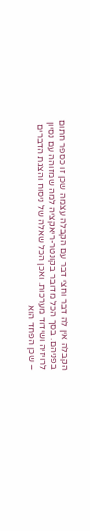הקבלה אין לה דבר וחצי דבר עם הקבלה עצמה שכן זו כספר חתום בפניהם. בסך הכל מדובר בקונטר-ריאקציה למה שמזוהה עם נסיון לרויזיה ושידוד מערכות. ואכן הכל שאלה של ניסוח והצגת הדברים – שכן הפחד הוא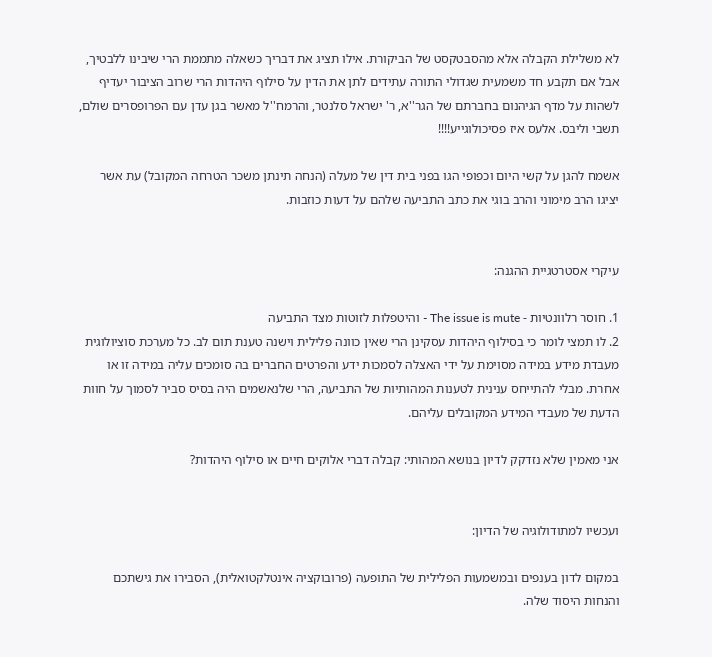לא משלילת הקבלה אלא מהסבטקסט של הביקורת. אילו תציג את דבריך כשאלה מתממת הרי שיבינו ללבטיך, אבל אם תקבע חד משמעית שגדולי התורה עתידים לתן את הדין על סילוף היהדות הרי שרוב הציבור יעדיף לשהות על מדף הגיהנום בחברתם של הגר''א, ר' ישראל סלנטר, והרמח''ל מאשר בגן עדן עם הפרופסרים שולם, תשבי וליבס. אלעס איז פסיכולוגייע!!!!

אשמח להגן על קשי היום וכפופי הגו בפני בית דין של מעלה (הנחה תינתן משכר הטרחה המקובל) עת אשר יציגו הרב מימוני והרב בוגי את כתב התביעה שלהם על דעות כוזבות.


עיקרי אסטרטגיית ההגנה:

1. חוסר רלוונטיות - The issue is mute - והיטפלות לזוטות מצד התביעה
2. לו תמצי לומר כי בסילוף היהדות עסקינן הרי שאין כוונה פלילית וישנה טענת תום לב. כל מערכת סוציולוגית מעבדת מידע במידה מסוימת על ידי האצלה לסמכות ידע והפרטים החברים בה סומכים עליה במידה זו או אחרת. מבלי להתייחס ענינית לטענות המהותיות של התביעה, הרי שלנאשמים היה בסיס סביר לסמוך על חוות הדעת של מעבדי המידע המקובלים עליהם.

אני מאמין שלא נזדקק לדיון בנושא המהותי: קבלה דברי אלוקים חיים או סילוף היהדות?


ועכשיו למתודולוגיה של הדיון:

במקום לדון בענפים ובמשמעות הפלילית של התופעה (פרובוקציה אינטלקטואלית), הסבירו את גישתכם והנחות היסוד שלה.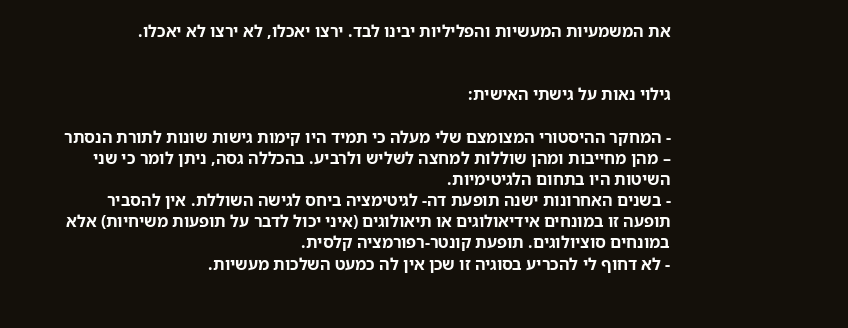את המשמעיות המעשיות והפליליות יבינו לבד. ירצו יאכלו, לא ירצו לא יאכלו.


גילוי נאות על גישתי האישית:

- המחקר ההיסטורי המצומצם שלי מעלה כי תמיד היו קימות גישות שונות לתורת הנסתר – מהן מחייבות ומהן שוללות למחצה לשליש ולרביע. בהכללה גסה, ניתן לומר כי שני השיטות היו בתחום הלגיטימיות.
- בשנים האחרונות ישנה תופעת דה- לגיטימציה ביחס לגישה השוללת. אין להסביר תופעה זו במונחים אידיאולוגים או תיאולוגים (איני יכול לדבר על תופעות משיחיות) אלא במונחים סוציולוגים. תופעת קונטר-רפורמציה קלסית.
- לא דחוף לי להכריע בסוגיה זו שכן אין לה כמעט השלכות מעשיות.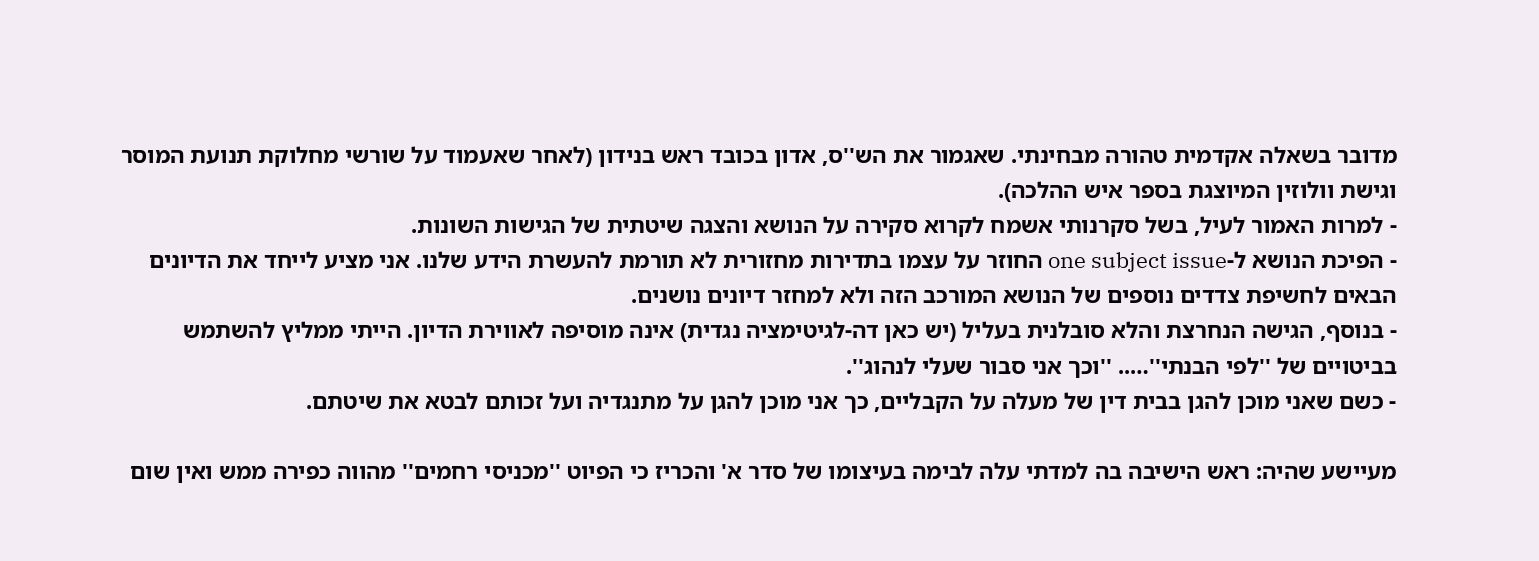מדובר בשאלה אקדמית טהורה מבחינתי. שאגמור את הש''ס, אדון בכובד ראש בנידון (לאחר שאעמוד על שורשי מחלוקת תנועת המוסר וגישת וולוזין המיוצגת בספר איש ההלכה).
- למרות האמור לעיל, בשל סקרנותי אשמח לקרוא סקירה על הנושא והצגה שיטתית של הגישות השונות.
- הפיכת הנושא ל-one subject issue החוזר על עצמו בתדירות מחזורית לא תורמת להעשרת הידע שלנו. אני מציע לייחד את הדיונים הבאים לחשיפת צדדים נוספים של הנושא המורכב הזה ולא למחזר דיונים נושנים.
- בנוסף, הגישה הנחרצת והלא סובלנית בעליל (יש כאן דה-לגיטימציה נגדית) אינה מוסיפה לאווירת הדיון. הייתי ממליץ להשתמש בביטויים של ''לפי הבנתי''….. ''וכך אני סבור שעלי לנהוג''.
- כשם שאני מוכן להגן בבית דין של מעלה על הקבליים, כך אני מוכן להגן על מתנגדיה ועל זכותם לבטא את שיטתם.

מעיישע שהיה: ראש הישיבה בה למדתי עלה לבימה בעיצומו של סדר א' והכריז כי הפיוט ''מכניסי רחמים'' מהווה כפירה ממש ואין שום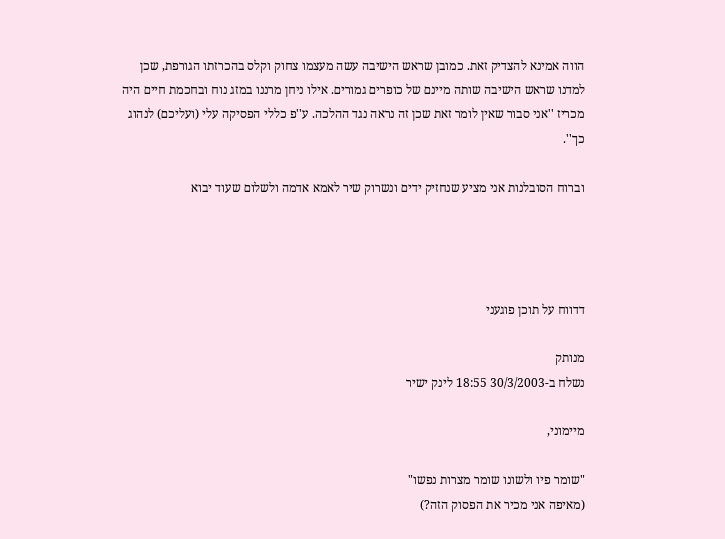הווה אמינא להצדיק זאת. כמובן שראש הישיבה עשה מעצמו צחוק וקלס בהכרזתו הגורפת, שכן למדנו שראש הישיבה שותה מיינם של כופרים גמורים. אילו ניחן מרננו במזג נוח ובחכמת חיים היה מכריז ''אני סבור שאין לומר זאת שכן זה נראה נגד ההלכה. ע''פ כללי הפסיקה עלי (ועליכם) לנהוג כך''.

וברוח הסובלנות אני מציע שנחזיק ידים ונשרוק שיר לאמא אדמה ולשלום שעוד יבוא




דדווח על תוכן פוגעני

מנותק
נשלח ב-30/3/2003 18:55 לינק ישיר

מיימוני,

"שומר פיו ולשונו שומר מצרות נפשו"
(מאיפה אני מכיר את הפסוק הזה?)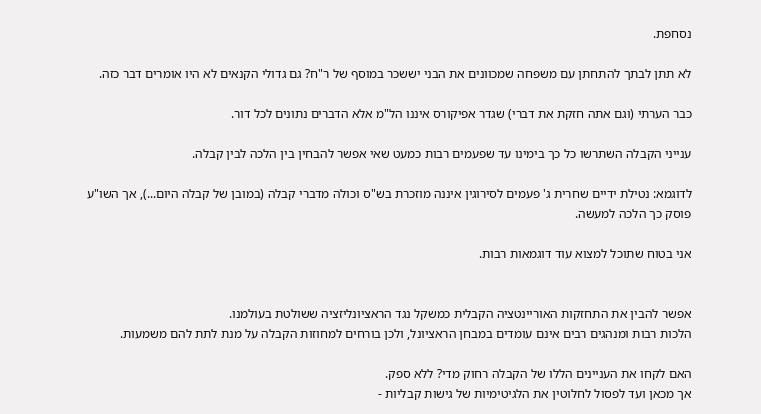נסחפת.

לא תתן לבתך להתחתן עם משפחה שמכוונים את הבני יששכר במוסף של ר"ח? גם גדולי הקנאים לא היו אומרים דבר כזה.

כבר הערתי (וגם אתה חזקת את דברי) שגדר אפיקורס איננו הל"מ אלא הדברים נתונים לכל דור.

ענייני הקבלה השתרשו כל כך בימינו עד שפעמים רבות כמעט שאי אפשר להבחין בין הלכה לבין קבלה.

לדוגמא: נטילת ידיים שחרית ג' פעמים לסירוגין איננה מוזכרת בש"ס וכולה מדברי קבלה (במובן של קבלה היום...), אך השו"ע פוסק כך הלכה למעשה.

אני בטוח שתוכל למצוא עוד דוגמאות רבות.


אפשר להבין את התחזקות האוריינטציה הקבלית כמשקל נגד הראציונליזציה ששולטת בעולמנו.
הלכות רבות ומנהגים רבים אינם עומדים במבחן הראציונל, ולכן בורחים למחוזות הקבלה על מנת לתת להם משמעות.

האם לקחו את העניינים הללו של הקבלה רחוק מדי? ללא ספק.
אך מכאן ועד לפסול לחלוטין את הלגיטימיות של גישות קבליות -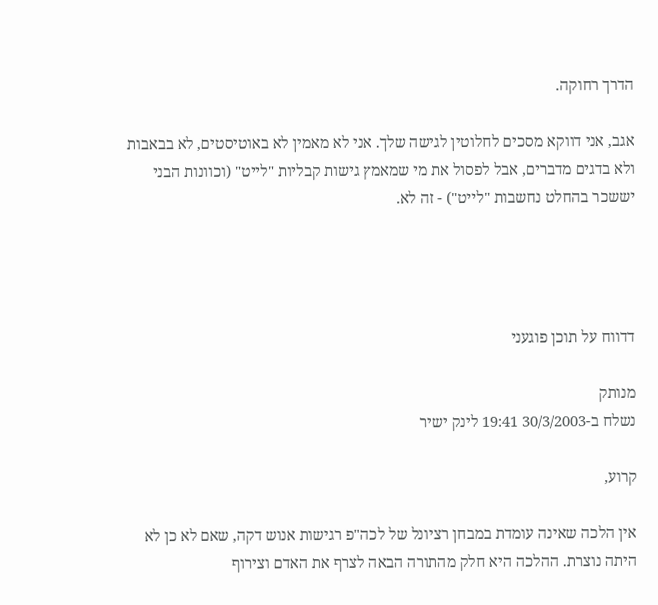הדרך רחוקה.

אגב, אני דווקא מסכים לחלוטין לגישה שלך. אני לא מאמין לא באוטיסטים, לא בבאבות ולא בדגים מדברים, אבל לפסול את מי שמאמץ גישות קבליות "לייט" (וכוונות הבני יששכר בהחלט נחשבות "לייט") - זה לא.




דדווח על תוכן פוגעני

מנותק
נשלח ב-30/3/2003 19:41 לינק ישיר

קרוע,

אין הלכה שאינה עומדת במבחן רציונל של לכה"פ רגישות אנוש דקה, שאם לא כן לא היתה נוצרת. ההלכה היא חלק מהתורה הבאה לצרף את האדם וצירוף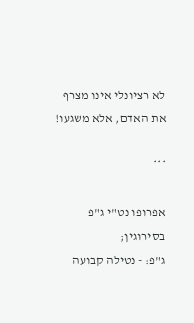לא רציונלי אינו מצרף את האדם, אלא משגעו!

***

אפרופו נט"י ג"פ בסירוגין;
ג"פ: - נטילה קבועה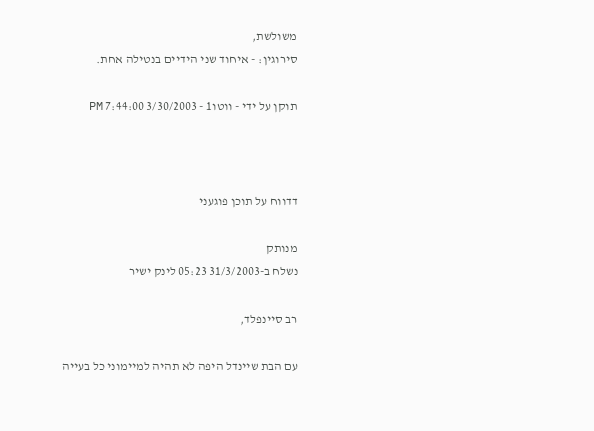משולשת,
סירוגין: - איחוד שני הידיים בנטילה אחת.

תוקן על ידי - ווטו1 - 3/30/2003 7:44:00 PM



דדווח על תוכן פוגעני

מנותק
נשלח ב-31/3/2003 05:23 לינק ישיר

רב סיינפלד,

עם הבת שיינדל היפה לא תהיה למיימוני כל בעייה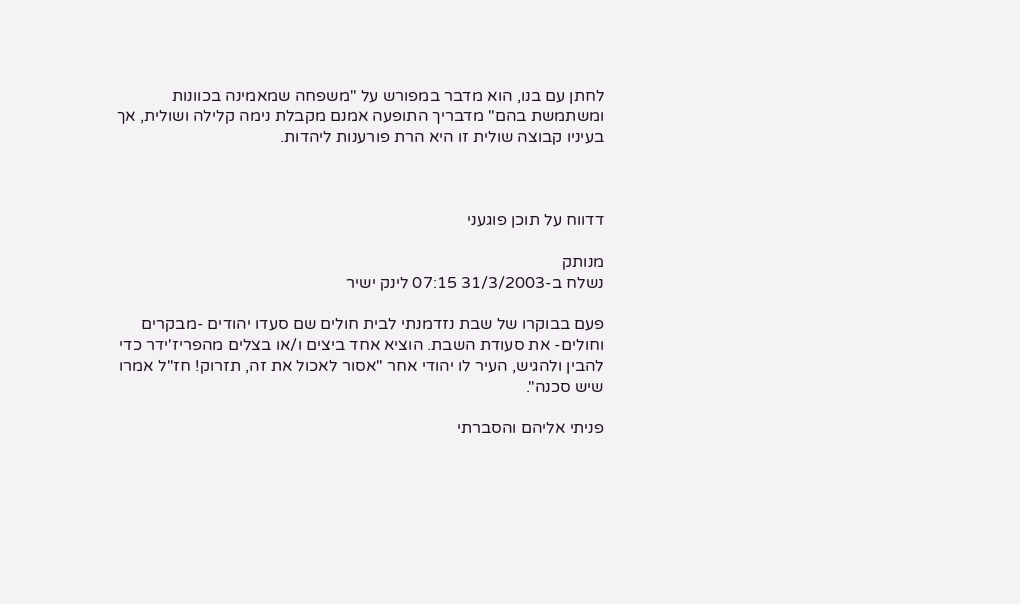לחתן עם בנו, הוא מדבר במפורש על "משפחה שמאמינה בכוונות ומשתמשת בהם" מדבריך התופעה אמנם מקבלת נימה קלילה ושולית, אך בעיניו קבוצה שולית זו היא הרת פורענות ליהדות.



דדווח על תוכן פוגעני

מנותק
נשלח ב-31/3/2003 07:15 לינק ישיר

פעם בבוקרו של שבת נזדמנתי לבית חולים שם סעדו יהודים -מבקרים וחולים- את סעודת השבת. הוציא אחד ביצים ו/או בצלים מהפריז'ידר כדי להבין ולהגיש, העיר לו יהודי אחר "אסור לאכול את זה, תזרוק! חז"ל אמרו שיש סכנה".

פניתי אליהם והסברתי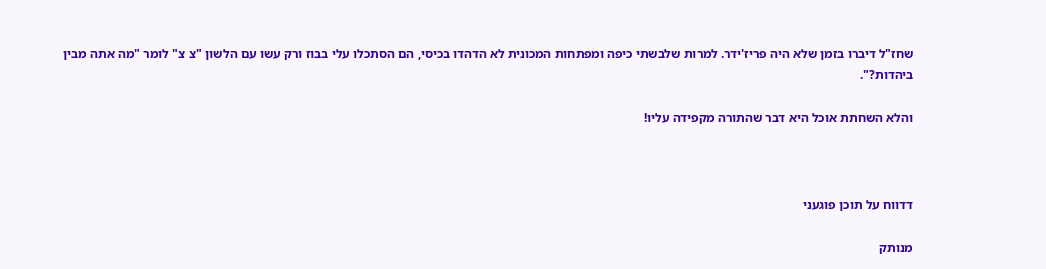שחז"ל דיברו בזמן שלא היה פריז'ידר. למרות שלבשתי כיפה ומפתחות המכונית לא הדהדו בכיסי, הם הסתכלו עלי בבוז ורק עשו עם הלשון "צ צ" לומר "מה אתה מבין ביהדות?".

והלא השחתת אוכל היא דבר שהתורה מקפידה עליו!



דדווח על תוכן פוגעני

מנותק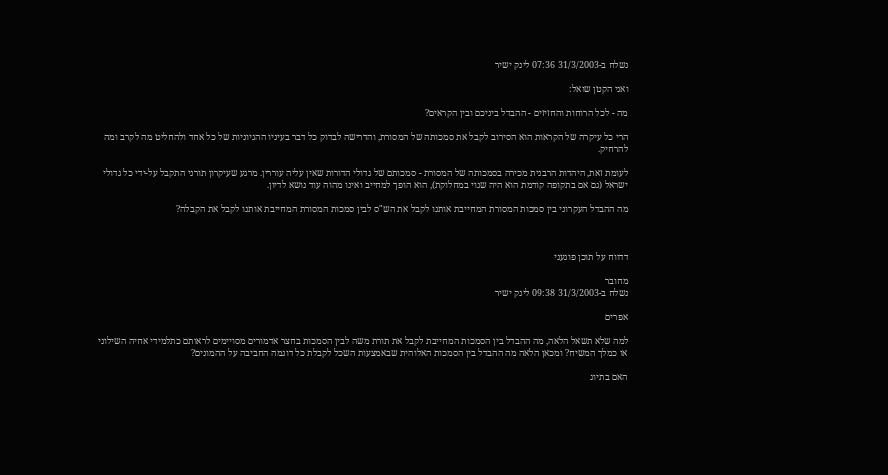נשלח ב-31/3/2003 07:36 לינק ישיר

ואני הקטן שואל:

מה - לכל הרוחות והחזיזים - ההבדל ביניכם ובין הקראים?

הרי כל עיקרה של הקראות הוא הסירוב לקבל את סמכותה של המסורת, והדרישה לבדוק כל דבר בעיניו ההגיוניות של כל אחד ולהחליט מה לקרב ומה להרחיק.

לעומת זאת, היהדות הרבנית מכירה בסמכותה של המסורת - סמכותם של גדולי הדורות שאין עליה עוררין. מרגע שעיקרון תורני התקבל על-ידי כל גדולי ישראל (גם אם בתקופה קודמת הוא היה שנוי במחלוקת), הוא הופך למחייב ואינו מהוה עוד נושא לדיון.

מה ההבדל העקרוני בין סמכות המסורת המחייבת אותנו לקבל את הש"ס לבין סמכות המסורת המחייבת אותנו לקבל את הקבלה?



דדווח על תוכן פוגעני

מחובר
נשלח ב-31/3/2003 09:38 לינק ישיר

אפרים

למה שלא תשאל הלאה, מה ההבדל בין הסמכות המחייבת לקבל את תורת משה לבין הסמכות בחצר אדמורים מסויימים לראותם כתלמידי אחיה השילוני או כמלך המשיח? ומכאן הלאה מה ההבדל בין הסמכות האלוהית שבאמצעות השכל לקבלת כל דוגמה החביבה על ההמונים?

האם בתיוג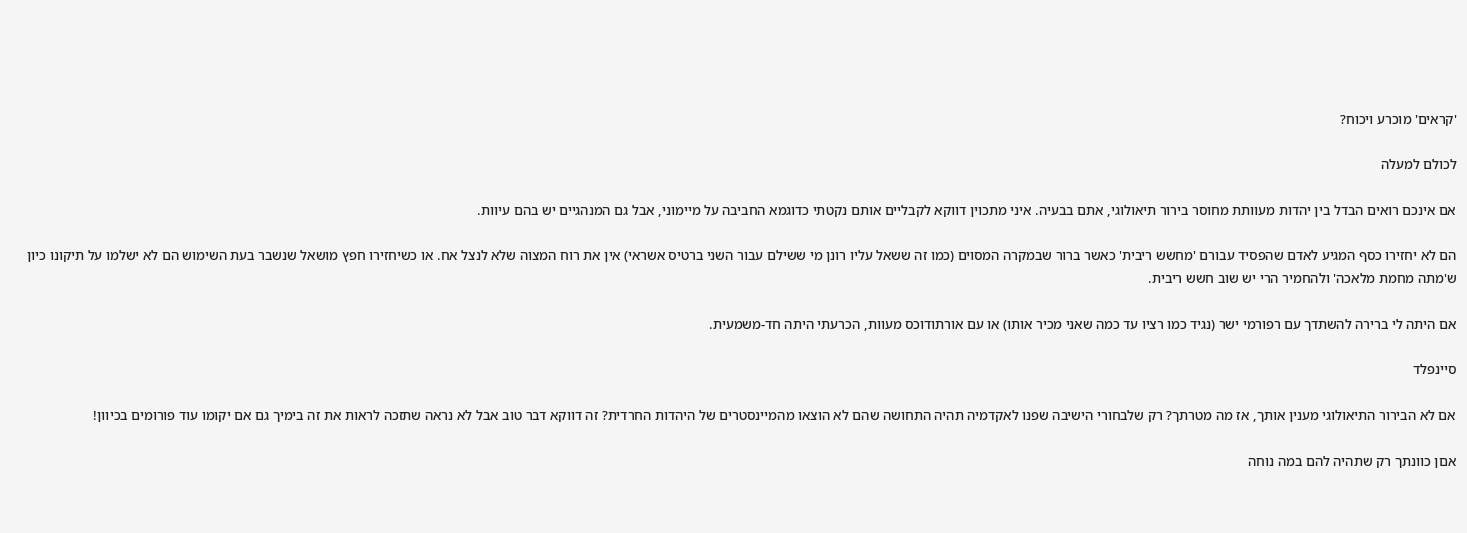'קראים' מוכרע ויכוח?

לכולם למעלה

אם אינכם רואים הבדל בין יהדות מעוותת מחוסר בירור תיאולוגי, אתם בבעיה. איני מתכוין דווקא לקבליים אותם נקטתי כדוגמא החביבה על מיימוני, אבל גם המנהגיים יש בהם עיוות.

הם לא יחזירו כסף המגיע לאדם שהפסיד עבורם 'מחשש ריבית' כאשר ברור שבמקרה המסוים (כמו זה ששאל עליו רונן מי ששילם עבור השני ברטיס אשראי) אין את רוח המצוה שלא לנצל אח. או כשיחזירו חפץ מושאל שנשבר בעת השימוש הם לא ישלמו על תיקונו כיון ש'מתה מחמת מלאכה' ולהחמיר הרי יש שוב חשש ריבית.

אם היתה לי ברירה להשתדך עם רפורמי ישר (נגיד כמו רציו עד כמה שאני מכיר אותו) או עם אורתודוכס מעוות, הכרעתי היתה חד-משמעית.

סיינפלד

אם לא הבירור התיאולוגי מענין אותך, אז מה מטרתך? רק שלבחורי הישיבה שפנו לאקדמיה תהיה התחושה שהם לא הוצאו מהמיינסטרים של היהדות החרדית? זה דווקא דבר טוב אבל לא נראה שתזכה לראות את זה בימיך גם אם יקומו עוד פורומים בכיוון!

אםן כוונתך רק שתהיה להם במה נוחה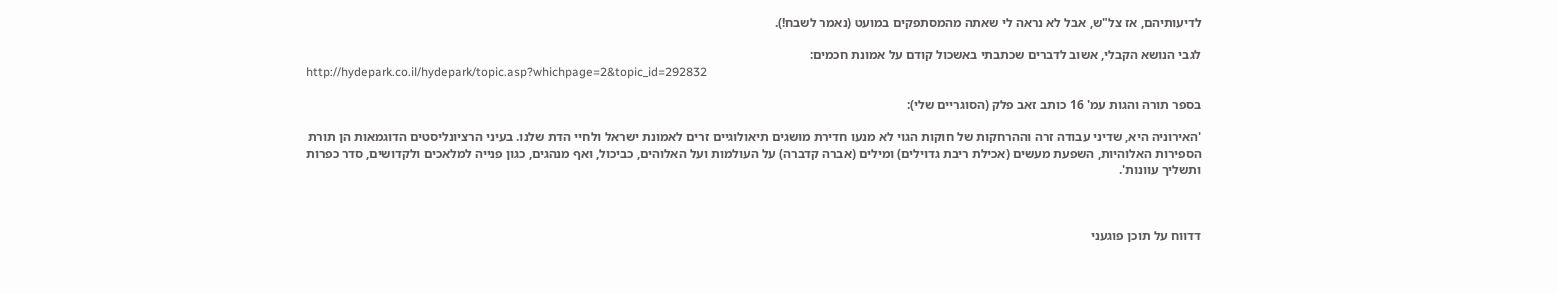לדיעותיהם, אז צל"ש, אבל לא נראה לי שאתה מהמסתפקים במועט (נאמר לשבח!).

לגבי הנושא הקבלי, אשוב לדברים שכתבתי באשכול קודם על אמונת חכמים:
http://hydepark.co.il/hydepark/topic.asp?whichpage=2&topic_id=292832

בספר תורה והגות עמ' 16 כותב זאב פלק (הסוגריים שלי):

'האירוניה היא, שדיני עבודה זרה וההרחקות של חוקות הגוי לא מנעו חדירת מושגים תיאולוגיים זרים לאמונת ישראל ולחיי הדת שלנו. בעיני הרציונליסטים הדוגמאות הן תורת הספירות האלוהיות, השפעת מעשים (אכילת ריבת גדוילים) ומילים (אברה קדברה) על העולמות ועל האלוהים, כביכול, ואף מנהגים, כגון פנייה למלאכים ולקדושים, סדר כפרות ותשליך עוונות'.



דדווח על תוכן פוגעני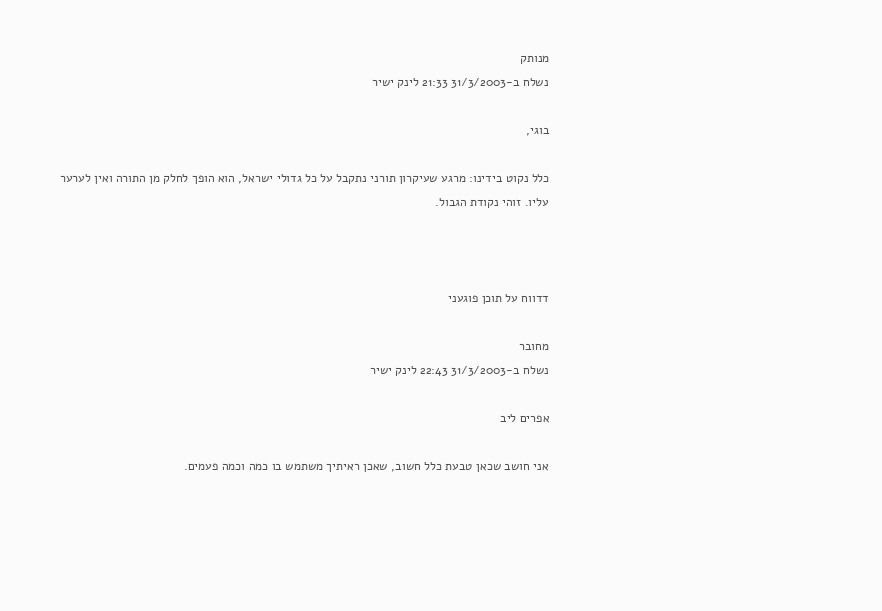מנותק
נשלח ב-31/3/2003 21:33 לינק ישיר

בוגי,

כלל נקוט בידינו: מרגע שעיקרון תורני נתקבל על כל גדולי ישראל, הוא הופך לחלק מן התורה ואין לערער עליו. זוהי נקודת הגבול.



דדווח על תוכן פוגעני

מחובר
נשלח ב-31/3/2003 22:43 לינק ישיר

אפרים ליב

אני חושב שכאן טבעת כלל חשוב, שאכן ראיתיך משתמש בו כמה וכמה פעמים.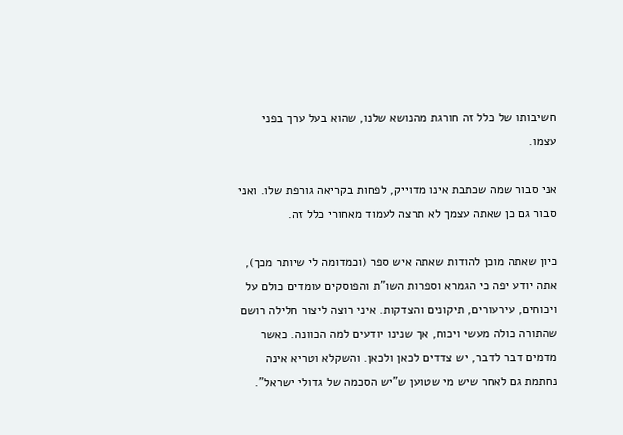חשיבותו של כלל זה חורגת מהנושא שלנו, שהוא בעל ערך בפני עצמו.

אני סבור שמה שכתבת אינו מדוייק, לפחות בקריאה גורפת שלו. ואני סבור גם כן שאתה עצמך לא תרצה לעמוד מאחורי כלל זה.

כיון שאתה מוכן להודות שאתה איש ספר (וכמדומה לי שיותר מכך), אתה יודע יפה כי הגמרא וספרות השו"ת והפוסקים עומדים כולם על ויכוחים, עירעורים, תיקונים והצדקות. איני רוצה ליצור חלילה רושם שהתורה כולה מעשי ויכוח, אך שנינו יודעים למה הכוונה. כאשר מדמים דבר לדבר, יש צדדים לכאן ולכאן. והשקלא וטריא אינה נחתמת גם לאחר שיש מי שטוען ש"יש הסכמה של גדולי ישראל".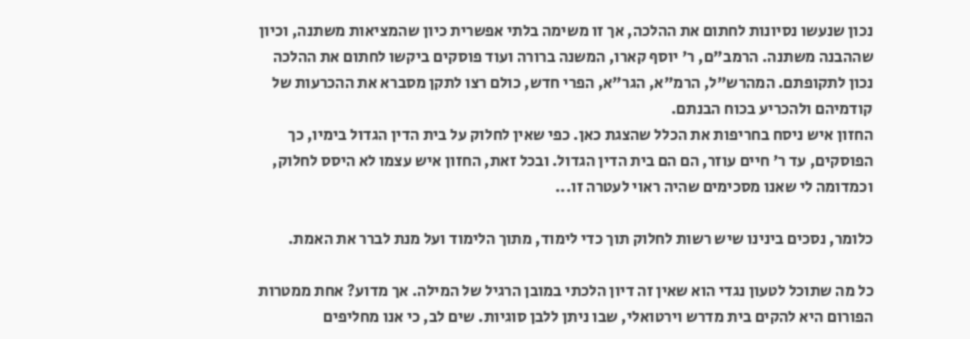נכון שנעשו נסיונות לחתום את ההלכה, אך זו משימה בלתי אפשרית כיון שהמציאות משתנה, וכיון שההבנה משתנה. הרמב"ם, ר' יוסף קארו, המשנה ברורה ועוד פוסקים ביקשו לחתום את ההלכה נכון לתקופתם. המהרש"ל, הרמ"א, הגר"א, הפרי חדש, כולם רצו לתקן מסברא את ההכרעות של קודמיהם ולהכריע בכוח הבנתם.
החזון איש ניסח בחריפות את הכלל שהצגת כאן. כפי שאין לחלוק על בית הדין הגדול בימיו, כך הפוסקים, עד ר' חיים עוזר, הם הם בית הדין הגדול. ובכל זאת, החזון איש עצמו לא היסס לחלוק, וכמדומה לי שאנו מסכימים שהיה ראוי לעטרה זו...

כלומר, נסכים בינינו שיש רשות לחלוק תוך כדי לימוד, מתוך הלימוד ועל מנת לברר את האמת.

כל מה שתוכל לטעון נגדי הוא שאין זה דיון הלכתי במובן הרגיל של המילה. אך מדוע? אחת ממטרות הפורום היא להקים בית מדרש וירטואלי, שבו ניתן ללבן סוגיות. שים לב, כי אנו מחליפים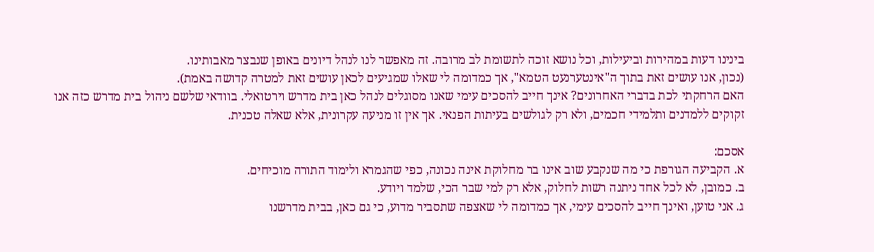בינינו דעות במהירות וביעילות, וכל נושא זוכה לתשומת לב מרובה. זה מאפשר לנו לנהל דיונים באופן שנבצר מאבותינו.
(נכון, אנו עושים זאת בתוך ה"אינטערנעט הטמא", אך כמדומה לי שאלו שמגיעים לכאן עושים זאת למטרה קדושה באמת).
האם הרחקתי לכת בדברי האחרונים? אינך חייב להסכים עימי שאנו מסוגלים לנהל כאן בית מדרש וירטואלי. בוודאי שלשם ניהול בית מדרש כזה אנו זקוקים ללמדנים ותלמידי חכמים, ולא רק לגולשים בעיתות הפנאי. אך אין זו מניעה עקרונית, אלא שאלה טכנית.

אסכם:
א. הקביעה הגורפת כי מה שנקבע שוב אינו בר מחלוקת אינה נכונה, כפי שהגמרא ולימוד התורה מוכיחים.
ב. כמובן, לא לכל אחד ניתנה רשות לחלוק, אלא רק למי שבר הכי, שלמד ויודע.
ג. אני טוען, ואינך חייב להסכים עימי, אך כמדומה לי שאצפה שתסביר מדוע, כי גם כאן, בבית מדרשנו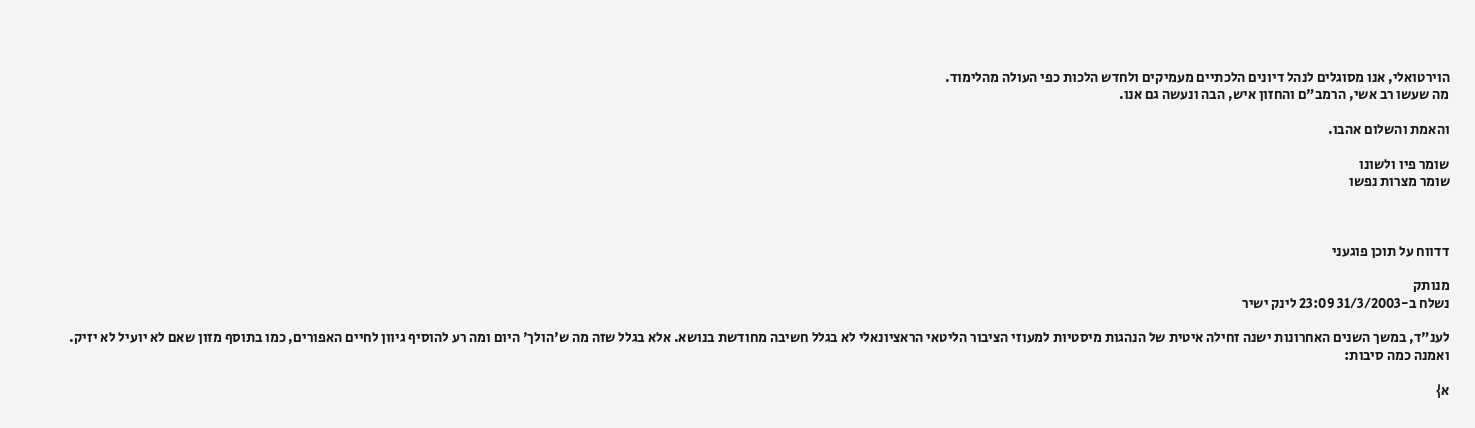הוירטואלי, אנו מסוגלים לנהל דיונים הלכתיים מעמיקים ולחדש הלכות כפי העולה מהלימוד.
מה שעשו רב אשי, הרמב"ם והחזון איש, הבה ונעשה גם אנו.

והאמת והשלום אהבו.

שומר פיו ולשונו
שומר מצרות נפשו



דדווח על תוכן פוגעני

מנותק
נשלח ב-31/3/2003 23:09 לינק ישיר

לענ"ד, במשך השנים האחרונות ישנה זחילה איטית של הנהגות מיסטיות למעוזי הציבור הליטאי הראציונאלי לא בגלל חשיבה מחודשת בנושא. אלא בגלל שזה מה ש'הולך' היום ומה רע להוסיף גיוון לחיים האפורים, כמו בתוסף מזון שאם לא יועיל לא יזיק. ואמנה כמה סיבות:

א}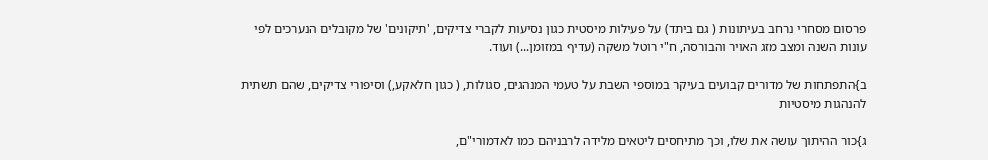פרסום מסחרי נרחב בעיתונות ( גם ביתד) על פעילות מיסטית כגון נסיעות לקברי צדיקים, 'תיקונים' של מקובלים הנערכים לפי עונות השנה ומצב מזג האויר והבורסה, ח"י רוטל משקה (עדיף במזומן...) ועוד.

ב}התפתחות של מדורים קבועים בעיקר במוספי השבת על טעמי המנהגים, סגולות, ( כגון חלאקע,) וסיפורי צדיקים, שהם תשתית להנהגות מיסטיות

ג}כור ההיתוך עושה את שלו, וכך מתיחסים ליטאים מלידה לרבניהם כמו לאדמורי"ם,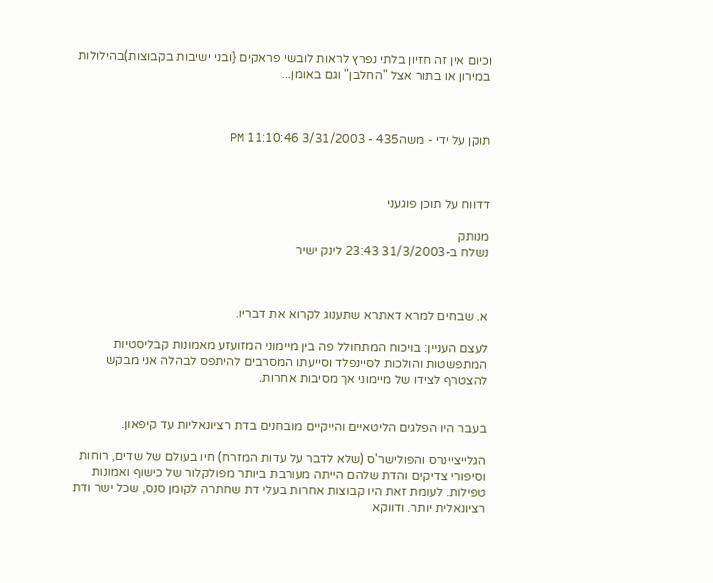וכיום אין זה חזיון בלתי נפרץ לראות לובשי פראקים {ובני ישיבות בקבוצות)בהילולות במירון או בתור אצל "החלבן" וגם באומן...



תוקן על ידי - משה435 - 3/31/2003 11:10:46 PM



דדווח על תוכן פוגעני

מנותק
נשלח ב-31/3/2003 23:43 לינק ישיר



א. שבחים למרא דאתרא שתענוג לקרוא את דבריו.

לעצם העניין: בויכוח המתחולל פה בין מיימוני המזועזע מאמונות קבליסטיות המתפשטות והולכות לסיינפלד וסייעתו המסרבים להיתפס לבהלה אני מבקש להצטרף לצידו של מיימוני אך מסיבות אחרות.


בעבר היו הפלגים הליטאיים והייקיים מובחנים בדת רציונאליות עד קיפאון.

הגלייציינרס והפולישר'ס (שלא לדבר על עדות המזרח) חיו בעולם של שדים, רוחות וסיפורי צדיקים והדת שלהם הייתה מעורבת ביותר מפולקלור של כישוף ואמונות טפילות. לעומת זאת היו קבוצות אחרות בעלי דת שחתרה לקומן סנס, שכל ישר ודת רציונאלית יותר. ודווקא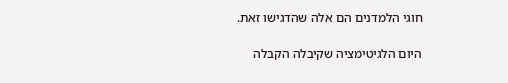חוגי הלמדנים הם אלה שהדגישו זאת.

היום הלגיטימציה שקיבלה הקבלה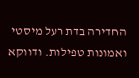החדירה בדת רעל מיסטי ואמונות טפילות. ודווקא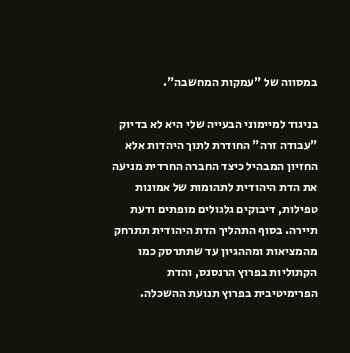במסווה של "עמקות המחשבה".

בניגוד למיימוני הבעייה שלי היא לא בדיוק "עבודה זרה" החודרת לתוך היהדות אלא החזיון המבהיל כיצד החברה החרדית מניעה את הדת היהודית לתהומות של אמונות טפילות, דיבוקים גלגולים מופתים ודעת תיירה. בסוף התהליך הדת היהודית תתרחק מהמציאות ומההגיון עד שתתרסק כמו הקתוליות בפרוץ הרנסנס, והדת הפרימיטיבית בפרוץ תנועת ההשכלה.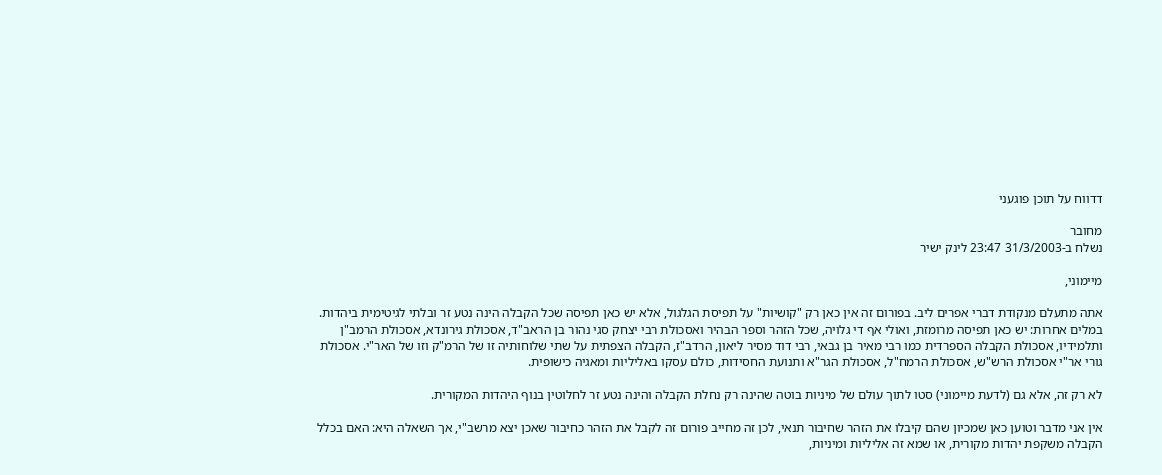דדווח על תוכן פוגעני

מחובר
נשלח ב-31/3/2003 23:47 לינק ישיר

מיימוני,

אתה מתעלם מנקודת דברי אפרים ליב. בפורום זה אין כאן רק "קושיות" על תפיסת הגלגול, אלא יש כאן תפיסה שכל הקבלה הינה נטע זר ובלתי לגיטימית ביהדות. במלים אחרות: יש כאן תפיסה מרומזת, ואולי אף די גלויה, שכל הזהר וספר הבהיר ואסכולת רבי יצחק סגי נהור בן הראב"ד, אסכולת גירונדא, אסכולת הרמב"ן ותלמידיו, אסכולת הקבלה הספרדית כמו רבי מאיר בן גבאי, רבי דוד מסיר ליאון, הרדב"ז, הקבלה הצפתית על שתי שלוחותיה זו של הרמ"ק וזו של האר"י. אסכולת גורי אר"י אסכולת הרש"ש, אסכולת הרמח"ל, אסכולת הגר"א ותנועת החסידות, כולם עסקו באליליות ומאגיה כישופית.

לא רק זה, אלא גם (לדעת מיימוני) סטו לתוך עולם של מיניות בוטה שהינה רק נחלת הקבלה והינה נטע זר לחלוטין בנוף היהדות המקורית.

אין אני מדבר וטוען כאן שמכיון שהם קיבלו את הזהר שחיבור תנאי, לכן זה מחייב פורום זה לקבל את הזהר כחיבור שאכן יצא מרשב"י, אך השאלה היא: האם בכלל הקבלה משקפת יהדות מקורית, או שמא זה אליליות ומיניות,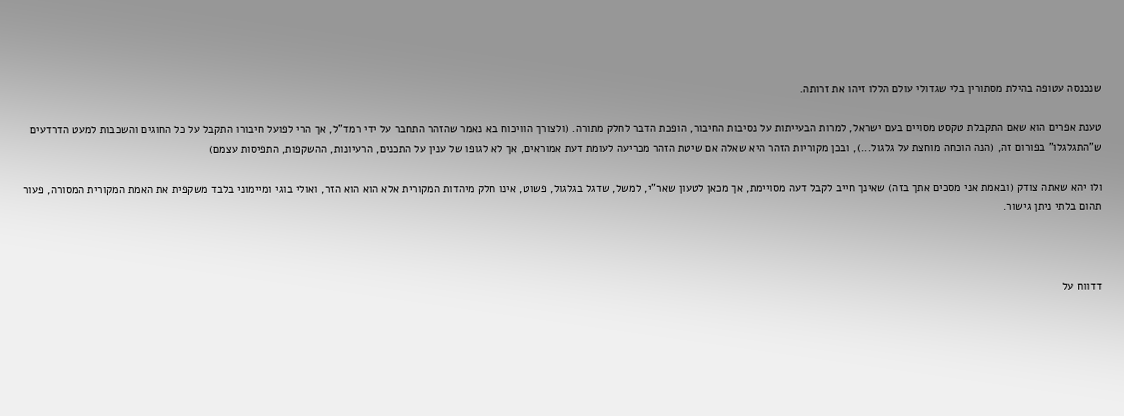שנכנסה עטופה בהילת מסתורין בלי שגדולי עולם הללו זיהו את זרותה.

טענת אפרים הוא שאם התקבלת טקסט מסויים בעם ישראל, למרות הבעייתות על נסיבות החיבור, הופכת הדבר לחלק מתורה. (ולצורך הוויכוח בא נאמר שהזהר התחבר על ידי רמד"ל, אך הרי לפועל חיבורו התקבל על כל החוגים והשכבות למעט הדרדעים ש"התגלגלו" בפורום זה, (הנה הוכחה מוחצת על גלגול...), ובכן מקוריות הזהר היא שאלה אם שיטת הזהר מכריעה לעומת דעת אמוראים, אך לא לגופו של ענין על התכנים, הרעיונות, ההשקפות, התפיסות עצמם)

ולו יהא שאתה צודק (ובאמת אני מסכים אתך בזה) שאינך חייב לקבל דעה מסויימת, אך מכאן לטעון שאר"י, למשל, שדגל בגלגול, פשוט, אינו חלק מיהדות המקורית אלא הוא הוא הזר, ואולי בוגי ומיימוני בלבד משקפית את האמת המקורית המסורה, פעור תהום בלתי ניתן גישור.



דדווח על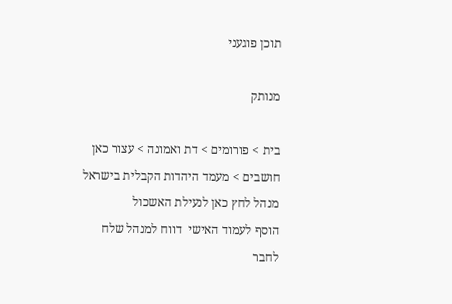תוכן פוגעני

מנותק

בית > פורומים > דת ואמונה > עצור כאן חושבים > מעמד היהדות הקבלית בישראל
מנהל לחץ כאן לנעילת האשכול
הוסף לעמוד האישי  דווח למנהל שלח לחבר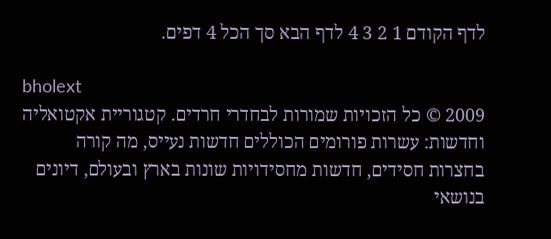לדף הקודם 1 2 3 4 לדף הבא סך הכל 4 דפים.

bholext
2009 © כל הזכויות שמורות לבחדרי חרדים. קטגוריית אקטואליה וחדשות: עשרות פורומים הכוללים חדשות נעייס, מה קורה בחצרות חסידים, חדשות מחסידויות שונות בארץ ובעולם, דיונים בנושאי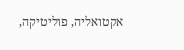אקטואליה, פוליטיקה,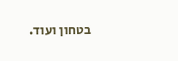בטחון ועוד.